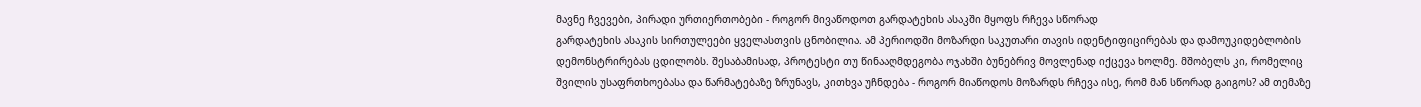მავნე ჩვევები, პირადი ურთიერთობები - როგორ მივაწოდოთ გარდატეხის ასაკში მყოფს რჩევა სწორად
გარდატეხის ასაკის სირთულეები ყველასთვის ცნობილია. ამ პერიოდში მოზარდი საკუთარი თავის იდენტიფიცირებას და დამოუკიდებლობის დემონსტრირებას ცდილობს. შესაბამისად, პროტესტი თუ წინააღმდეგობა ოჯახში ბუნებრივ მოვლენად იქცევა ხოლმე. მშობელს კი, რომელიც შვილის უსაფრთხოებასა და წარმატებაზე ზრუნავს, კითხვა უჩნდება - როგორ მიაწოდოს მოზარდს რჩევა ისე, რომ მან სწორად გაიგოს? ამ თემაზე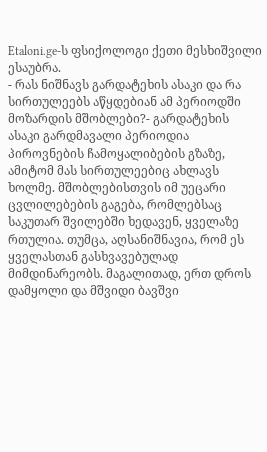Etaloni.ge-ს ფსიქოლოგი ქეთი მესხიშვილი ესაუბრა.
- რას ნიშნავს გარდატეხის ასაკი და რა სირთულეებს აწყდებიან ამ პერიოდში მოზარდის მშობლები?- გარდატეხის ასაკი გარდმავალი პერიოდია პიროვნების ჩამოყალიბების გზაზე, ამიტომ მას სირთულეებიც ახლავს ხოლმე. მშობლებისთვის იმ უეცარი ცვლილებების გაგება, რომლებსაც საკუთარ შვილებში ხედავენ, ყველაზე რთულია. თუმცა, აღსანიშნავია, რომ ეს ყველასთან გასხვავებულად მიმდინარეობს. მაგალითად, ერთ დროს დამყოლი და მშვიდი ბავშვი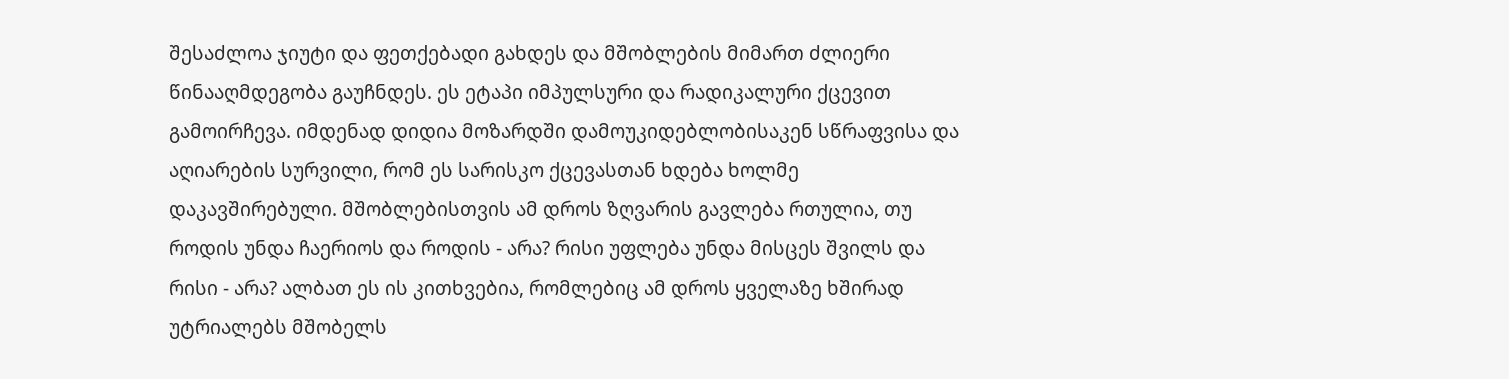შესაძლოა ჯიუტი და ფეთქებადი გახდეს და მშობლების მიმართ ძლიერი წინააღმდეგობა გაუჩნდეს. ეს ეტაპი იმპულსური და რადიკალური ქცევით გამოირჩევა. იმდენად დიდია მოზარდში დამოუკიდებლობისაკენ სწრაფვისა და აღიარების სურვილი, რომ ეს სარისკო ქცევასთან ხდება ხოლმე დაკავშირებული. მშობლებისთვის ამ დროს ზღვარის გავლება რთულია, თუ როდის უნდა ჩაერიოს და როდის - არა? რისი უფლება უნდა მისცეს შვილს და რისი - არა? ალბათ ეს ის კითხვებია, რომლებიც ამ დროს ყველაზე ხშირად უტრიალებს მშობელს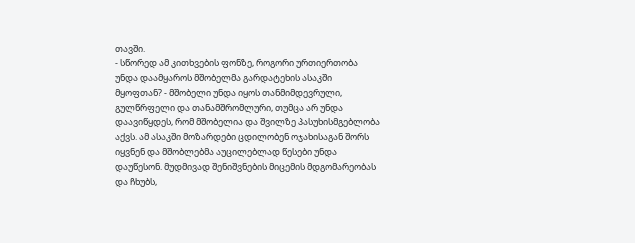თავში.
- სწორედ ამ კითხვების ფონზე, როგორი ურთიერთობა უნდა დაამყაროს მშობელმა გარდატეხის ასაკში მყოფთან? - მშობელი უნდა იყოს თანმიმდევრული, გულწრფელი და თანამშრომლური, თუმცა არ უნდა დაავიწყდეს, რომ მშობელია და შვილზე პასუხისმგებლობა აქვს. ამ ასაკში მოზარდები ცდილობენ ოჯახისაგან შორს იყვნენ და მშობლებმა აუცილებლად წესები უნდა დაუწესონ. მუდმივად შენიშვნების მიცემის მდგომარეობას და ჩხუბს,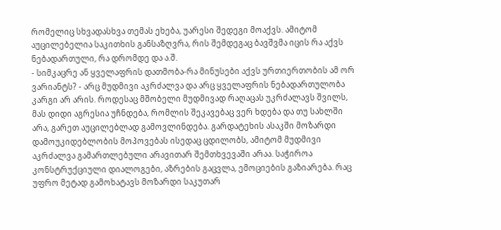რომელიც სხვადასხვა თემას ეხება, უარესი შედეგი მოაქვს. ამიტომ აუცილებელია საკითხის განსაზღვრა, რის შემდეგაც ბავშვმა იცის რა აქვს ნებადართული, რა დრომდე და ა.შ.
- სიმკაცრე ან ყველაფრის დათმობა-რა მინუსები აქვს ურთიერთობის ამ ორ ვარიანტს? - არც მუდმივი აკრძალვა და არც ყველაფრის ნებადართულობა კარგი არ არის. როდესაც მშობელი მუდმივად რაღაცას უკრძალავს შვილს, მას დიდი აგრესია უჩნდება, რომლის შეკავებაც ვერ ხდება და თუ სახლში არა, გარეთ აუცილებლად გამოვლინდება. გარდატეხის ასაკში მოზარდი დამოუკიდებლობის მოპოვებას ისედაც ცდილობს, ამიტომ მუდმივი აკრძალვა გამართლებული არავითარ შემთხვევაში არაა. საჭიროა კონსტრუქციული დიალოგები, აზრების გაცვლა, ემოციების გაზიარება. რაც უფრო მეტად გამოხატავს მოზარდი საკუთარ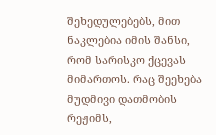შეხედულებებს, მით ნაკლებია იმის შანსი, რომ სარისკო ქცევას მიმართოს. რაც შეეხება მუდმივი დათმობის რეჟიმს,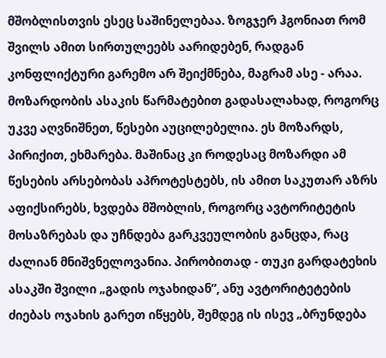მშობლისთვის ესეც საშინელებაა. ზოგჯერ ჰგონიათ რომ შვილს ამით სირთულეებს აარიდებენ, რადგან კონფლიქტური გარემო არ შეიქმნება, მაგრამ ასე - არაა.
მოზარდობის ასაკის წარმატებით გადასალახად, როგორც უკვე აღვნიშნეთ, წესები აუცილებელია. ეს მოზარდს, პირიქით, ეხმარება. მაშინაც კი როდესაც მოზარდი ამ წესების არსებობას აპროტესტებს, ის ამით საკუთარ აზრს აფიქსირებს, ხვდება მშობლის, როგორც ავტორიტეტის მოსაზრებას და უჩნდება გარკვეულობის განცდა, რაც ძალიან მნიშვნელოვანია. პირობითად - თუკი გარდატეხის ასაკში შვილი „გადის ოჯახიდან”, ანუ ავტორიტეტების ძიებას ოჯახის გარეთ იწყებს, შემდეგ ის ისევ „ბრუნდება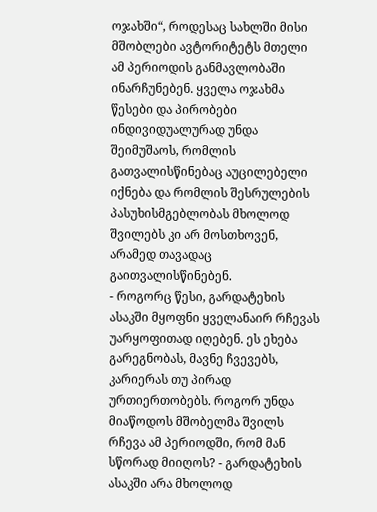ოჯახში“, როდესაც სახლში მისი მშობლები ავტორიტეტს მთელი ამ პერიოდის განმავლობაში ინარჩუნებენ. ყველა ოჯახმა წესები და პირობები ინდივიდუალურად უნდა შეიმუშაოს, რომლის გათვალისწინებაც აუცილებელი იქნება და რომლის შესრულების პასუხისმგებლობას მხოლოდ შვილებს კი არ მოსთხოვენ, არამედ თავადაც გაითვალისწინებენ.
- როგორც წესი, გარდატეხის ასაკში მყოფნი ყველანაირ რჩევას უარყოფითად იღებენ. ეს ეხება გარეგნობას, მავნე ჩვევებს, კარიერას თუ პირად ურთიერთობებს. როგორ უნდა მიაწოდოს მშობელმა შვილს რჩევა ამ პერიოდში, რომ მან სწორად მიიღოს? - გარდატეხის ასაკში არა მხოლოდ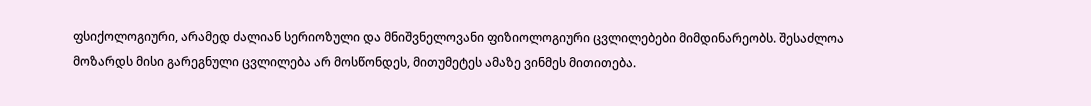ფსიქოლოგიური, არამედ ძალიან სერიოზული და მნიშვნელოვანი ფიზიოლოგიური ცვლილებები მიმდინარეობს. შესაძლოა მოზარდს მისი გარეგნული ცვლილება არ მოსწონდეს, მითუმეტეს ამაზე ვინმეს მითითება.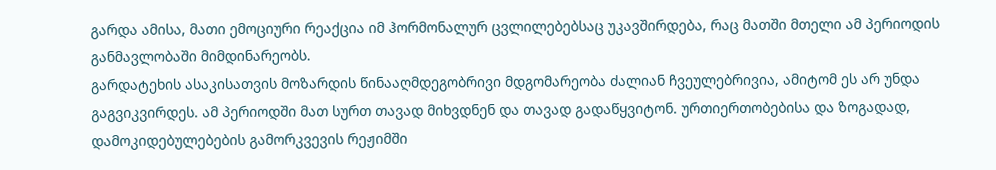გარდა ამისა, მათი ემოციური რეაქცია იმ ჰორმონალურ ცვლილებებსაც უკავშირდება, რაც მათში მთელი ამ პერიოდის განმავლობაში მიმდინარეობს.
გარდატეხის ასაკისათვის მოზარდის წინააღმდეგობრივი მდგომარეობა ძალიან ჩვეულებრივია, ამიტომ ეს არ უნდა გაგვიკვირდეს. ამ პერიოდში მათ სურთ თავად მიხვდნენ და თავად გადაწყვიტონ. ურთიერთობებისა და ზოგადად, დამოკიდებულებების გამორკვევის რეჟიმში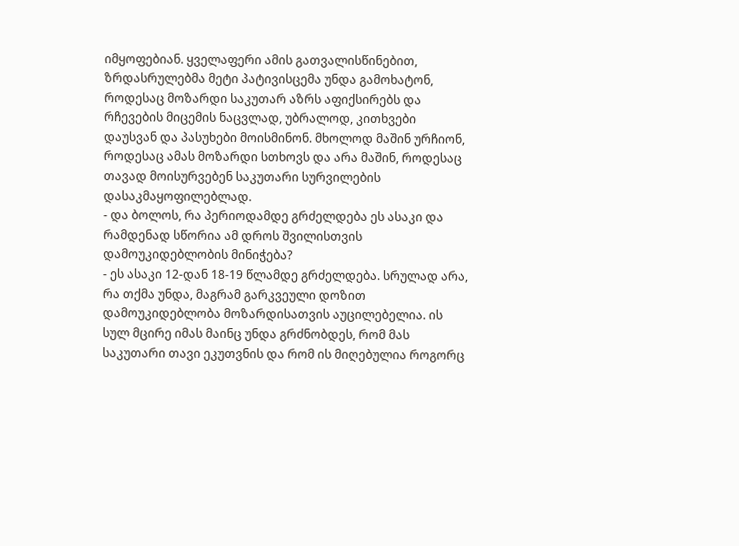იმყოფებიან. ყველაფერი ამის გათვალისწინებით, ზრდასრულებმა მეტი პატივისცემა უნდა გამოხატონ, როდესაც მოზარდი საკუთარ აზრს აფიქსირებს და რჩევების მიცემის ნაცვლად, უბრალოდ, კითხვები დაუსვან და პასუხები მოისმინონ. მხოლოდ მაშინ ურჩიონ, როდესაც ამას მოზარდი სთხოვს და არა მაშინ, როდესაც თავად მოისურვებენ საკუთარი სურვილების დასაკმაყოფილებლად.
- და ბოლოს, რა პერიოდამდე გრძელდება ეს ასაკი და რამდენად სწორია ამ დროს შვილისთვის დამოუკიდებლობის მინიჭება?
- ეს ასაკი 12-დან 18-19 წლამდე გრძელდება. სრულად არა, რა თქმა უნდა, მაგრამ გარკვეული დოზით დამოუკიდებლობა მოზარდისათვის აუცილებელია. ის სულ მცირე იმას მაინც უნდა გრძნობდეს, რომ მას საკუთარი თავი ეკუთვნის და რომ ის მიღებულია როგორც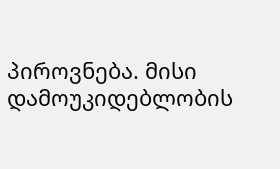პიროვნება. მისი დამოუკიდებლობის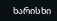ხარისხი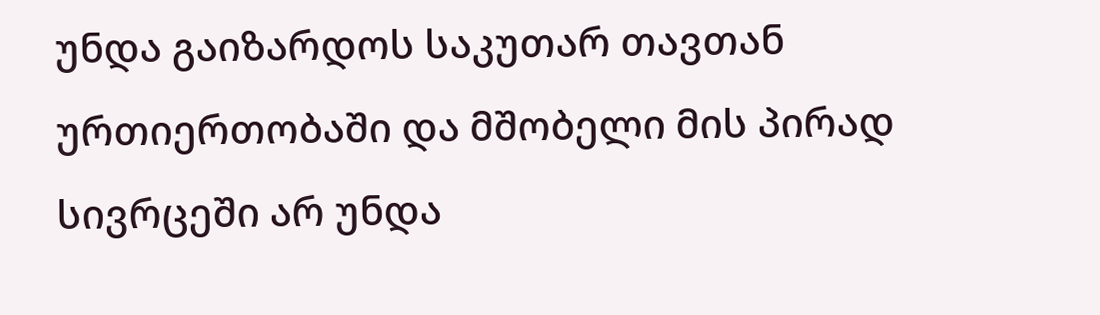უნდა გაიზარდოს საკუთარ თავთან ურთიერთობაში და მშობელი მის პირად სივრცეში არ უნდა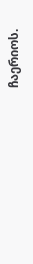ჩაერიოს.